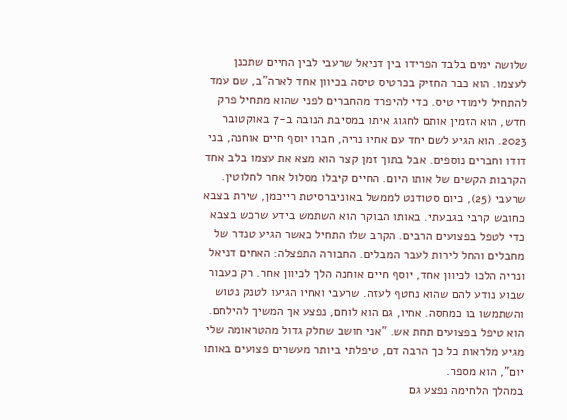שלושה ימים בלבד הפרידו בין דניאל שרעבי לבין החיים שתכנן לעצמו. הוא כבר החזיק בכרטיס טיסה בכיוון אחד לארה"ב, שם עמד להתחיל לימודי טיס. כדי להיפרד מהחברים לפני שהוא מתחיל פרק חדש, הוא הזמין אותם לחגוג איתו במסיבת הנובה ב-7 באוקטובר 2023. הוא הגיע לשם יחד עם אחיו נריה, חברו יוסף חיים אוחנה, בני דודו וחברים נוספים. אבל בתוך זמן קצר הוא מצא את עצמו בלב אחד הקרבות הקשים של אותו היום. החיים קיבלו מסלול אחר לחלוטין.
שרעבי (25), כיום סטודנט לממשל באוניברסיטת רייכמן, שירת בצבא כחובש קרבי בגבעתי. באותו הבוקר הוא השתמש בידע שרכש בצבא כדי לטפל בפצועים הרבים. הקרב שלו התחיל כאשר הגיע טנדר של מחבלים והחל לירות לעבר המבלים. החבורה התפצלה: האחים דניאל ונריה הלכו לכיוון אחד, יוסף חיים אוחנה הלך לכיוון אחר. רק כעבור שבוע נודע להם שהוא נחטף לעזה. שרעבי ואחיו הגיעו לטנק נטוש והשתמשו בו כמחסה. אחיו, גם הוא לוחם, נפצע אך המשיך להילחם. הוא טיפל בפצועים תחת אש. "אני חושב שחלק גדול מהטראומה שלי מגיע מלראות כל כך הרבה דם, טיפלתי ביותר מעשרים פצועים באותו יום", הוא מספר.
במהלך הלחימה נפצע גם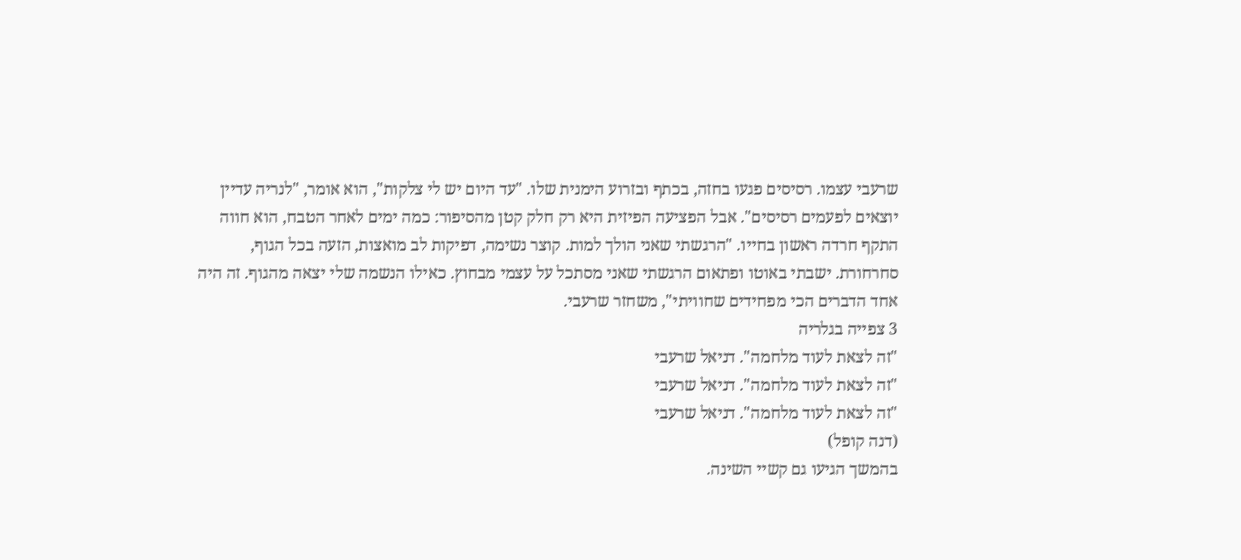שרעבי עצמו. רסיסים פגעו בחזה, בכתף ובזרוע הימנית שלו. "עד היום יש לי צלקות", הוא אומר, "לנריה עדיין יוצאים לפעמים רסיסים". אבל הפציעה הפיזית היא רק חלק קטן מהסיפור: כמה ימים לאחר הטבח, הוא חווה התקף חרדה ראשון בחייו. "הרגשתי שאני הולך למות. קוצר נשימה, דפיקות לב מואצות, הזעה בכל הגוף, סחרחורת. ישבתי באוטו ופתאום הרגשתי שאני מסתכל על עצמי מבחוץ. כאילו הנשמה שלי יצאה מהגוף. זה היה אחד הדברים הכי מפחידים שחוויתי", משחזר שרעבי.
3 צפייה בגלריה
"זה לצאת לעוד מלחמה". דניאל שרעבי
"זה לצאת לעוד מלחמה". דניאל שרעבי
"זה לצאת לעוד מלחמה". דניאל שרעבי
(דנה קופל)
בהמשך הגיעו גם קשיי השינה.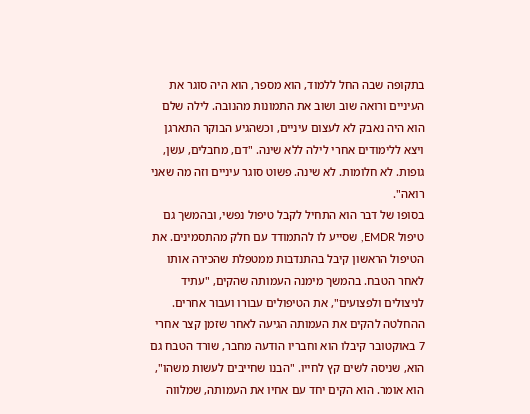בתקופה שבה החל ללמוד, הוא מספר, הוא היה סוגר את העיניים ורואה שוב ושוב את התמונות מהנובה. לילה שלם הוא היה נאבק לא לעצום עיניים, וכשהגיע הבוקר התארגן ויצא ללימודים אחרי לילה ללא שינה. "דם, מחבלים, עשן, גופות. לא חלומות. לא שינה. פשוט סוגר עיניים וזה מה שאני רואה".
בסופו של דבר הוא התחיל לקבל טיפול נפשי, ובהמשך גם טיפול EMDR, שסייע לו להתמודד עם חלק מהתסמינים. את הטיפול הראשון קיבל בהתנדבות ממטפלת שהכירה אותו לאחר הטבח. בהמשך מימנה העמותה שהקים, "עתיד לניצולים ולפצועים", את הטיפולים עבורו ועבור אחרים.
ההחלטה להקים את העמותה הגיעה לאחר שזמן קצר אחרי 7 באוקטובר קיבלו הוא וחבריו הודעה מחבר, שורד הטבח גם הוא, שניסה לשים קץ לחייו. "הבנו שחייבים לעשות משהו", הוא אומר. הוא הקים יחד עם אחיו את העמותה, שמלווה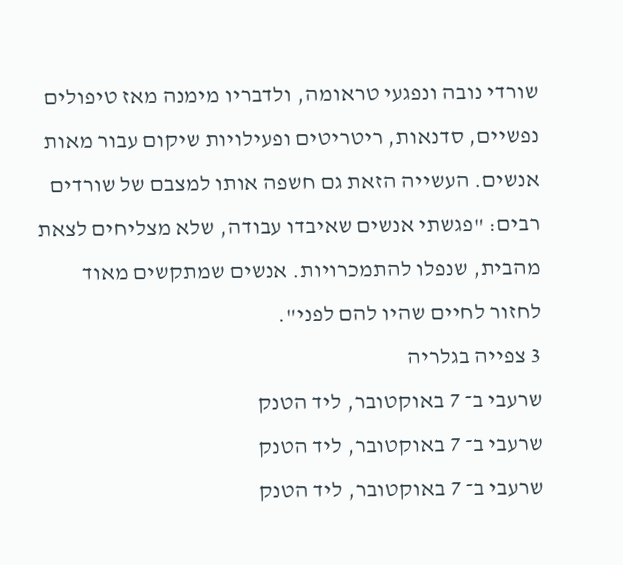שורדי נובה ונפגעי טראומה, ולדבריו מימנה מאז טיפולים נפשיים, סדנאות, ריטריטים ופעילויות שיקום עבור מאות אנשים. העשייה הזאת גם חשפה אותו למצבם של שורדים רבים: "פגשתי אנשים שאיבדו עבודה, שלא מצליחים לצאת מהבית, שנפלו להתמכרויות. אנשים שמתקשים מאוד לחזור לחיים שהיו להם לפני".
3 צפייה בגלריה
שרעבי ב־ 7 באוקטובר, ליד הטנק
שרעבי ב־ 7 באוקטובר, ליד הטנק
שרעבי ב־ 7 באוקטובר, ליד הטנק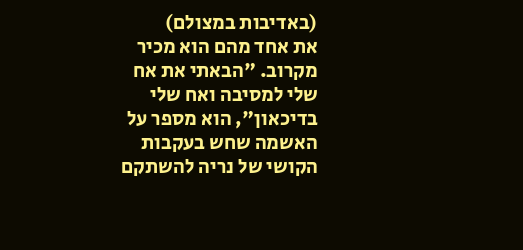(באדיבות במצולם)
את אחד מהם הוא מכיר מקרוב. "הבאתי את אח שלי למסיבה ואח שלי בדיכאון", הוא מספר על האשמה שחש בעקבות הקושי של נריה להשתקם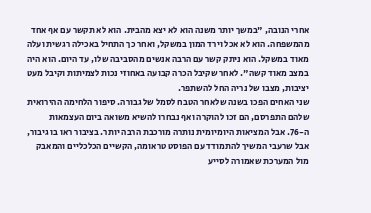אחרי הנובה, "במשך יותר משנה הוא לא יצא מהבית. הוא לא תקשר עם אף אחד מהמשפחה. הוא לא אכל וירד המון במשקל, ואחר כך התחיל באכילה רגשית ועלה מאוד במשקל. הוא ניתק קשר עם הרבה אנשים מהסביבה שלו, עד היום. הוא היה במצב מאוד קשה". לאחר שקיבל הכרה קבועה באחוזי נכות לצמיתות וקיבל מעט יציבות, מצבו של נריה החל להשתפר.
שני האחים הפכו בשנה שלאחר הטבח לסמל של גבורה. סיפור הלחימה ההירואית שלהם התפרסם, הם זכו להוקרה ואף נבחרו להשיא משואה ביום העצמאות ה-76. אבל המציאות היומיומית נותרה מורכבת הרבה יותר. בציבור ראו בו גיבור, אבל שרעבי המשיך להתמודד עם הפוסט טראומה, הקשיים הכלכליים והמאבק מול המערכת שאמורה לסייע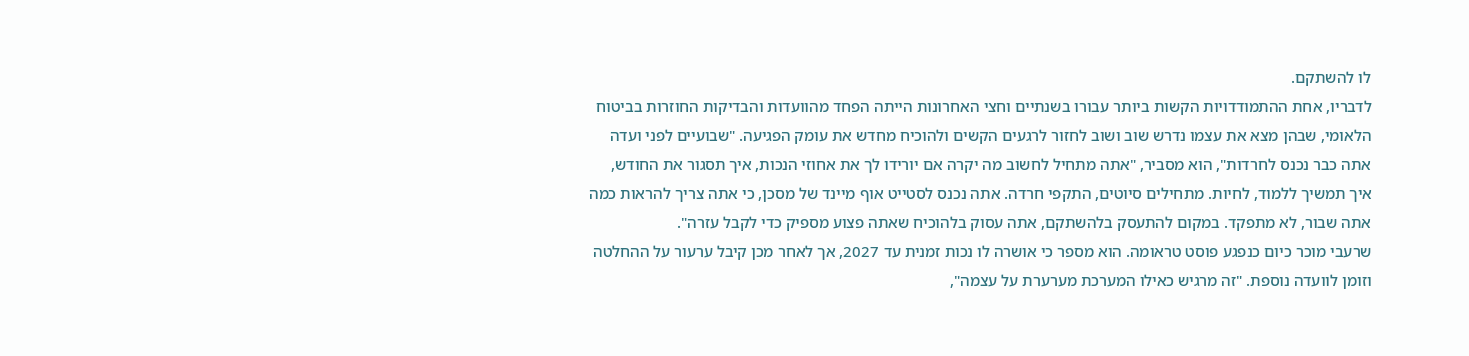לו להשתקם.
לדבריו, אחת ההתמודדויות הקשות ביותר עבורו בשנתיים וחצי האחרונות הייתה הפחד מהוועדות והבדיקות החוזרות בביטוח הלאומי, שבהן מצא את עצמו נדרש שוב ושוב לחזור לרגעים הקשים ולהוכיח מחדש את עומק הפגיעה. "שבועיים לפני ועדה אתה כבר נכנס לחרדות", הוא מסביר, "אתה מתחיל לחשוב מה יקרה אם יורידו לך את אחוזי הנכות, איך תסגור את החודש, איך תמשיך ללמוד, לחיות. מתחילים סיוטים, התקפי חרדה. אתה נכנס לסטייט אוף מיינד של מסכן, כי אתה צריך להראות כמה אתה שבור, לא מתפקד. במקום להתעסק בלהשתקם, אתה עסוק בלהוכיח שאתה פצוע מספיק כדי לקבל עזרה".
שרעבי מוכר כיום כנפגע פוסט טראומה. הוא מספר כי אושרה לו נכות זמנית עד 2027, אך לאחר מכן קיבל ערעור על ההחלטה וזומן לוועדה נוספת. "זה מרגיש כאילו המערכת מערערת על עצמה",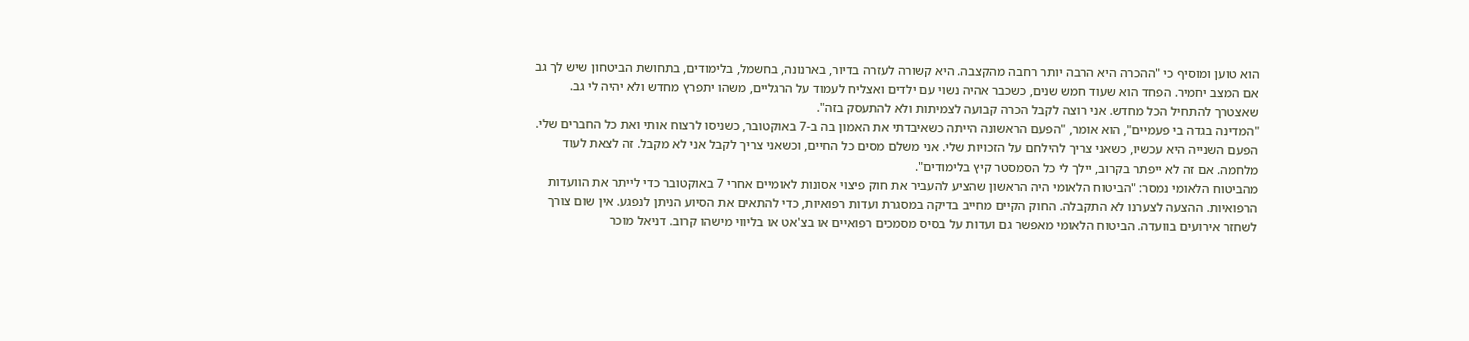הוא טוען ומוסיף כי "ההכרה היא הרבה יותר רחבה מהקצבה. היא קשורה לעזרה בדיור, בארנונה, בחשמל, בלימודים, בתחושת הביטחון שיש לך גב אם המצב יחמיר. הפחד הוא שעוד חמש שנים, כשכבר אהיה נשוי עם ילדים ואצליח לעמוד על הרגליים, משהו יתפרץ מחדש ולא יהיה לי גב. שאצטרך להתחיל הכל מחדש. אני רוצה לקבל הכרה קבועה לצמיתות ולא להתעסק בזה".
"המדינה בגדה בי פעמיים", הוא אומר, "הפעם הראשונה הייתה כשאיבדתי את האמון בה ב-7 באוקטובר, כשניסו לרצוח אותי ואת כל החברים שלי. הפעם השנייה היא עכשיו, כשאני צריך להילחם על הזכויות שלי. אני משלם מסים כל החיים, וכשאני צריך לקבל אני לא מקבל. זה לצאת לעוד מלחמה. אם זה לא ייפתר בקרוב, יילך לי כל הסמסטר קיץ בלימודים".
מהביטוח הלאומי נמסר: "הביטוח הלאומי היה הראשון שהציע להעביר את חוק פיצוי אסונות לאומיים אחרי 7 באוקטובר כדי לייתר את הוועדות הרפואיות. ההצעה לצערנו לא התקבלה. החוק הקיים מחייב בדיקה במסגרת ועדות רפואיות, כדי להתאים את הסיוע הניתן לנפגע. אין שום צורך לשחזר אירועים בוועדה. הביטוח הלאומי מאפשר גם ועדות על בסיס מסמכים רפואיים או בצ'אט או בליווי מישהו קרוב. דניאל מוכר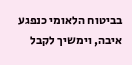בביטוח הלאומי כנפגע איבה, וימשיך לקבל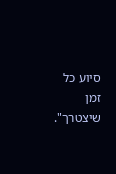סיוע כל זמן שיצטרך".